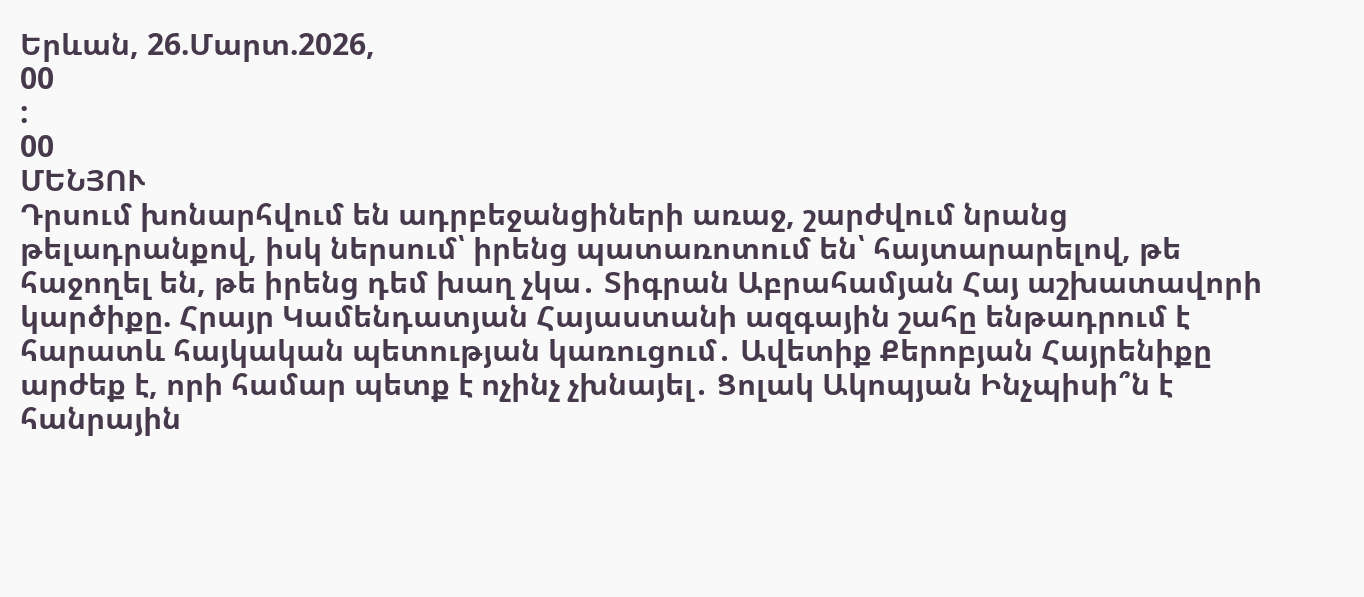Երևան, 26.Մարտ.2026,
00
:
00
ՄԵՆՅՈՒ
Դրսում խոնարհվում են ադրբեջանցիների առաջ, շարժվում նրանց թելադրանքով, իսկ ներսում՝ իրենց պատառոտում են՝ հայտարարելով, թե հաջողել են, թե իրենց դեմ խաղ չկա․ Տիգրան Աբրահամյան Հայ աշխատավորի կարծիքը. Հրայր Կամենդատյան Հայաստանի ազգային շահը ենթադրում է հարատև հայկական պետության կառուցում․ Ավետիք Քերոբյան Հայրենիքը արժեք է, որի համար պետք է ոչինչ չխնայել․ Ցոլակ Ակոպյան Ինչպիսի՞ն է հանրային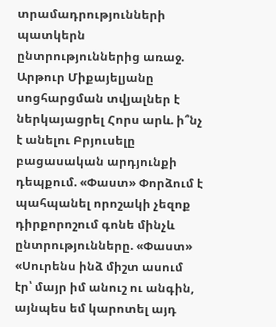տրամադրությունների պատկերն ընտրություններից առաջ. Արթուր Միքայելյանը սոցհարցման տվյալներ է ներկայացրել Հորս արև. ի՞նչ է անելու Բրյուսելը բացասական արդյունքի դեպքում. «Փաստ» Փորձում է պահպանել որոշակի չեզոք դիրքորոշում գոնե մինչև ընտրությունները. «Փաստ» «Սուրենս ինձ միշտ ասում էր՝ մայր իմ անուշ ու անգին, այնպես եմ կարոտել այդ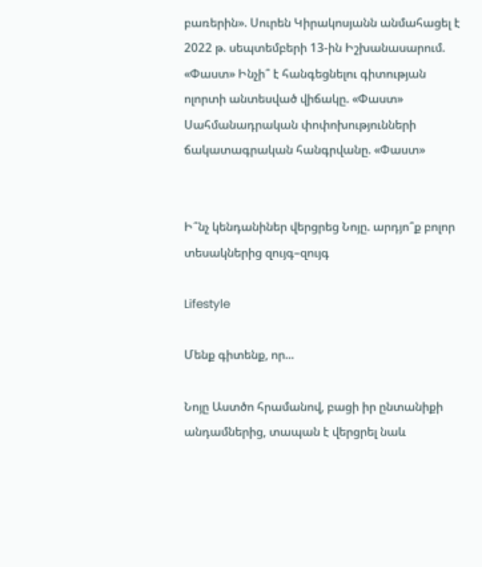բառերին». Սուրեն Կիրակոսյանն անմահացել է 2022 թ. սեպտեմբերի 13-ին Իշխանասարում. «Փաստ» Ինչի՞ է հանգեցնելու գիտության ոլորտի անտեսված վիճակը. «Փաստ» Սահմանադրական փոփոխությունների ճակատագրական հանգրվանը. «Փաստ»


Ի՞նչ կենդանիներ վերցրեց Նոյը. արդյո՞ք բոլոր տեսակներից զույգ–զույգ

Lifestyle

Մենք գիտենք, որ...

Նոյը Աստծո հրամանով, բացի իր ընտանիքի անդամներից, տապան է վերցրել նաև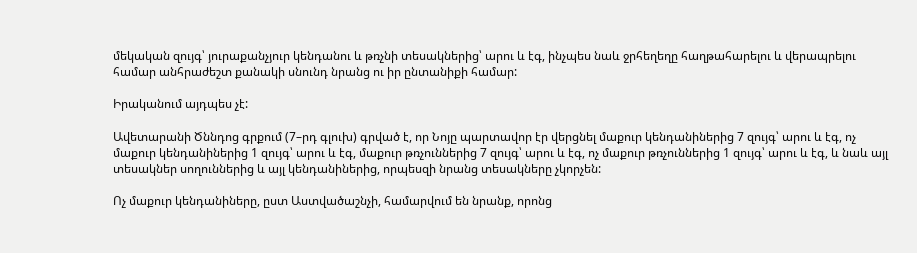մեկական զույգ՝ յուրաքանչյուր կենդանու և թռչնի տեսակներից՝ արու և էգ, ինչպես նաև ջրհեղեղը հաղթահարելու և վերապրելու համար անհրաժեշտ քանակի սնունդ նրանց ու իր ընտանիքի համար:

Իրականում այդպես չէ:

Ավետարանի Ծննդոց գրքում (7–րդ գլուխ) գրված է, որ Նոյը պարտավոր էր վերցնել մաքուր կենդանիներից 7 զույգ՝ արու և էգ, ոչ մաքուր կենդանիներից 1 զույգ՝ արու և էգ, մաքուր թռչուններից 7 զույգ՝ արու և էգ, ոչ մաքուր թռչուններից 1 զույգ՝ արու և էգ, և նաև այլ տեսակներ սողուններից և այլ կենդանիներից, որպեսզի նրանց տեսակները չկորչեն:

Ոչ մաքուր կենդանիները, ըստ Աստվածաշնչի, համարվում են նրանք, որոնց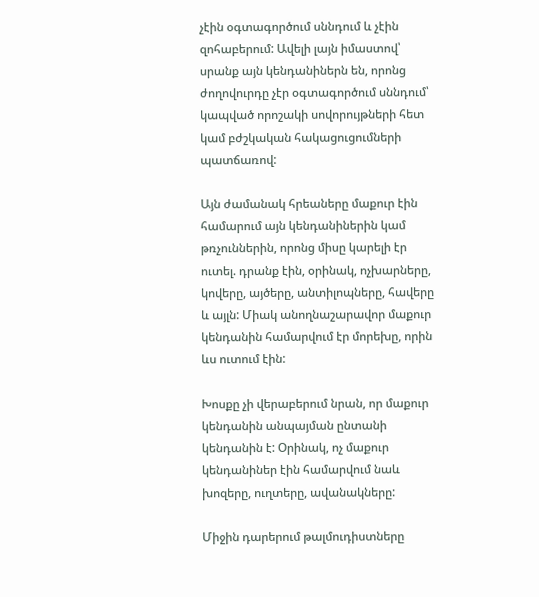չէին օգտագործում սննդում և չէին զոհաբերում: Ավելի լայն իմաստով՝ սրանք այն կենդանիներն են, որոնց ժողովուրդը չէր օգտագործում սննդում՝ կապված որոշակի սովորույթների հետ կամ բժշկական հակացուցումների պատճառով:

Այն ժամանակ հրեաները մաքուր էին համարում այն կենդանիներին կամ թռչուններին, որոնց միսը կարելի էր ուտել. դրանք էին, օրինակ, ոչխարները, կովերը, այծերը, անտիլոպները, հավերը և այլն: Միակ անողնաշարավոր մաքուր կենդանին համարվում էր մորեխը, որին ևս ուտում էին:

Խոսքը չի վերաբերում նրան, որ մաքուր կենդանին անպայման ընտանի կենդանին է: Օրինակ, ոչ մաքուր կենդանիներ էին համարվում նաև խոզերը, ուղտերը, ավանակները:

Միջին դարերում թալմուդիստները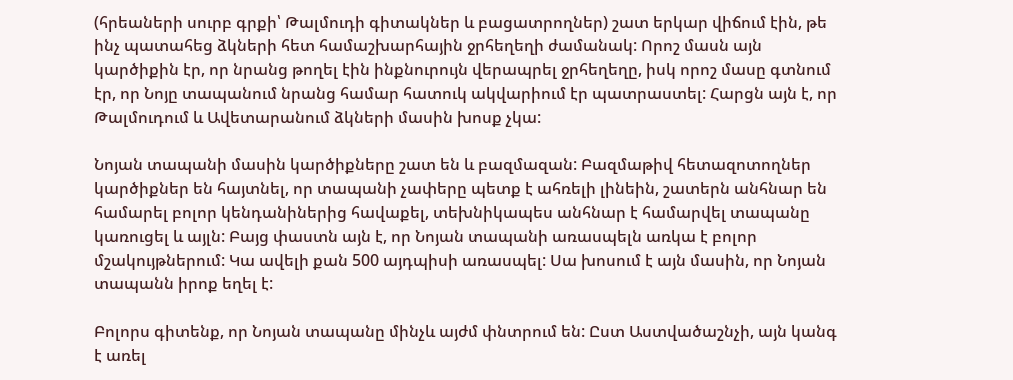(հրեաների սուրբ գրքի՝ Թալմուդի գիտակներ և բացատրողներ) շատ երկար վիճում էին, թե ինչ պատահեց ձկների հետ համաշխարհային ջրհեղեղի ժամանակ: Որոշ մասն այն կարծիքին էր, որ նրանց թողել էին ինքնուրույն վերապրել ջրհեղեղը, իսկ որոշ մասը գտնում էր, որ Նոյը տապանում նրանց համար հատուկ ակվարիում էր պատրաստել: Հարցն այն է, որ Թալմուդում և Ավետարանում ձկների մասին խոսք չկա:

Նոյան տապանի մասին կարծիքները շատ են և բազմազան: Բազմաթիվ հետազոտողներ կարծիքներ են հայտնել, որ տապանի չափերը պետք է ահռելի լինեին, շատերն անհնար են համարել բոլոր կենդանիներից հավաքել, տեխնիկապես անհնար է համարվել տապանը կառուցել և այլն: Բայց փաստն այն է, որ Նոյան տապանի առասպելն առկա է բոլոր մշակույթներում: Կա ավելի քան 500 այդպիսի առասպել: Սա խոսում է այն մասին, որ Նոյան տապանն իրոք եղել է:

Բոլորս գիտենք, որ Նոյան տապանը մինչև այժմ փնտրում են: Ըստ Աստվածաշնչի, այն կանգ է առել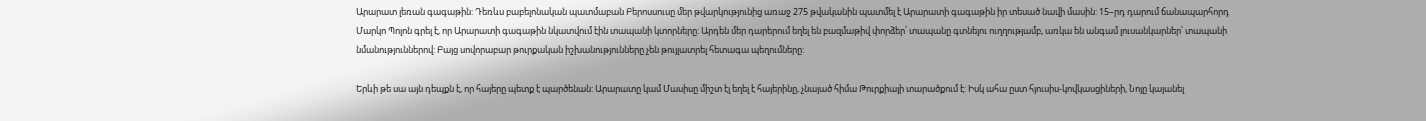Արարատ լեռան գագաթին: Դեռևս բաբելոնական պատմաբան Բերոսսուսը մեր թվարկությունից առաջ 275 թվականին պատմել է Արարատի գագաթին իր տեսած նավի մասին: 15–րդ դարում ճանապարհորդ Մարկո Պոլոն գրել է, որ Արարատի գագաթին նկատվում էին տապանի կտորները: Արդեն մեր դարերում եղել են բազմաթիվ փորձեր՝ տապանը գտնելու ուղղությամբ, առկա են անգամ լուսանկարներ՝ տապանի նմանություններով: Բայց սովորաբար թուրքական իշխանությունները չեն թույլատրել հետագա պեղումները:

Երևի թե սա այն դեպքն է, որ հայերը պետք է պարծենան: Արարատը կամ Մասիսը միշտ էլ եղել է հայերինը, չնայած հիմա Թուրքիայի տարածքում է: Իսկ ահա ըստ հյուսիս-կովկասցիների, Նոյը կայանել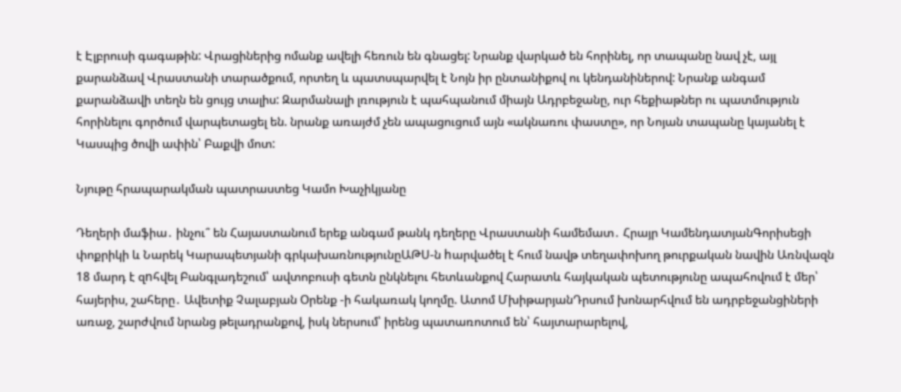է Էլբրուսի գագաթին: Վրացիներից ոմանք ավելի հեռուն են գնացել: Նրանք վարկած են հորինել, որ տապանը նավ չէ, այլ քարանձավ Վրաստանի տարածքում, որտեղ և պատսպարվել է Նոյն իր ընտանիքով ու կենդանիներով: Նրանք անգամ քարանձավի տեղն են ցույց տալիս: Զարմանալի լռություն է պահպանում միայն Ադրբեջանը, ուր հեքիաթներ ու պատմություն հորինելու գործում վարպետացել են. նրանք առայժմ չեն ապացուցում այն «ակնառու փաստը», որ Նոյան տապանը կայանել է Կասպից ծովի ափին՝ Բաքվի մոտ:

Նյութը հրապարակման պատրաստեց Կամո Խաչիկյանը

Դեղերի մաֆիա․ ինչու՞ են Հայաստանում երեք անգամ թանկ դեղերը Վրաստանի համեմատ․ Հրայր ԿամենդատյանԳորիսեցի փոքրիկի և Նարեկ Կարապետյանի գրկախառնությունըԱԹՍ-ն hարվածել է հում նավթ տեղափոխող թուրքական նավին Առնվազն 18 մարդ է զnհվել Բանգլադեշում՝ ավտոբուսի գետն ընկնելու հետևանքով Հարատև հայկական պետությունը ապահովում է մեր՝ հայերիս, շահերը․ Ավետիք Չալաբյան Օրենք -ի հակառակ կողմը. Ատոմ ՄխիթարյանԴրսում խոնարհվում են ադրբեջանցիների առաջ, շարժվում նրանց թելադրանքով, իսկ ներսում՝ իրենց պատառոտում են՝ հայտարարելով,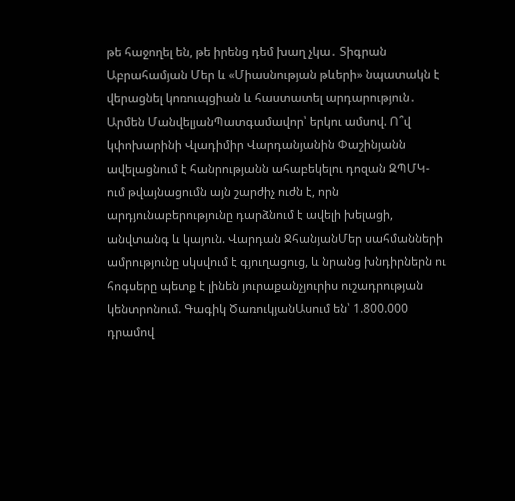թե հաջողել են, թե իրենց դեմ խաղ չկա․ Տիգրան Աբրահամյան Մեր և «Միասնության թևերի» նպատակն է վերացնել կոռուպցիան և հաստատել արդարություն․ Արմեն ՄանվելյանՊատգամավոր՝ երկու ամսով. Ո՞վ կփոխարինի Վլադիմիր Վարդանյանին Փաշինյանն ավելացնում է հանրությանն ահաբեկելու դոզան ԶՊՄԿ-ում թվայնացումն այն շարժիչ ուժն է, որն արդյունաբերությունը դարձնում է ավելի խելացի, անվտանգ և կայուն. Վարդան ՋհանյանՄեր սահմանների ամրությունը սկսվում է գյուղացուց, և նրանց խնդիրներն ու հոգսերը պետք է լինեն յուրաքանչյուրիս ուշադրության կենտրոնում. Գագիկ ԾառուկյանԱսում են՝ 1.800.000 դրամով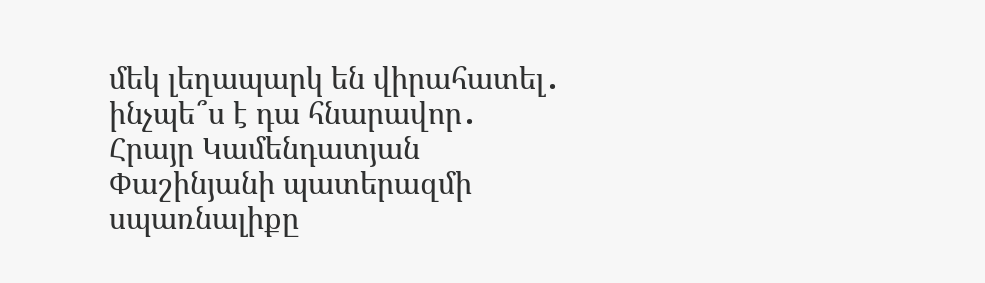մեկ լեղապարկ են վիրահատել․ ինչպե՞ս է դա հնարավոր․ Հրայր Կամենդատյան Փաշինյանի պատերազմի սպառնալիքը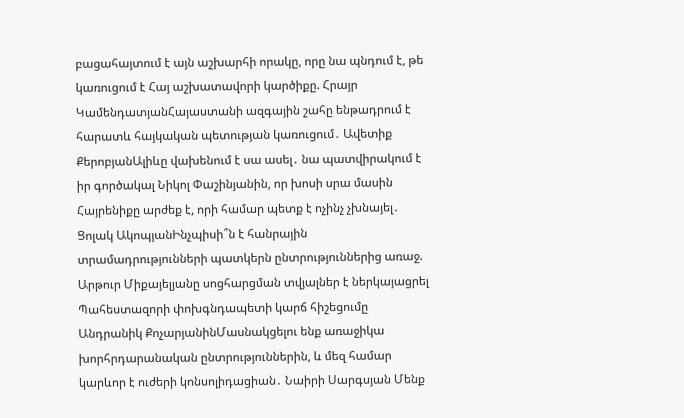բացահայտում է այն աշխարհի որակը, որը նա պնդում է, թե կառուցում է Հայ աշխատավորի կարծիքը. Հրայր ԿամենդատյանՀայաստանի ազգային շահը ենթադրում է հարատև հայկական պետության կառուցում․ Ավետիք ՔերոբյանԱլիևը վախենում է սա ասել․ նա պատվիրակում է իր գործակալ Նիկոլ Փաշինյանին, որ խոսի սրա մասին Հայրենիքը արժեք է, որի համար պետք է ոչինչ չխնայել․ Ցոլակ ԱկոպյանԻնչպիսի՞ն է հանրային տրամադրությունների պատկերն ընտրություններից առաջ. Արթուր Միքայելյանը սոցհարցման տվյալներ է ներկայացրել Պահեստազորի փոխգնդապետի կարճ հիշեցումը Անդրանիկ ՔոչարյանինՄասնակցելու ենք առաջիկա խորհրդարանական ընտրություններին, և մեզ համար կարևոր է ուժերի կոնսոլիդացիան․ Նաիրի Սարգսյան Մենք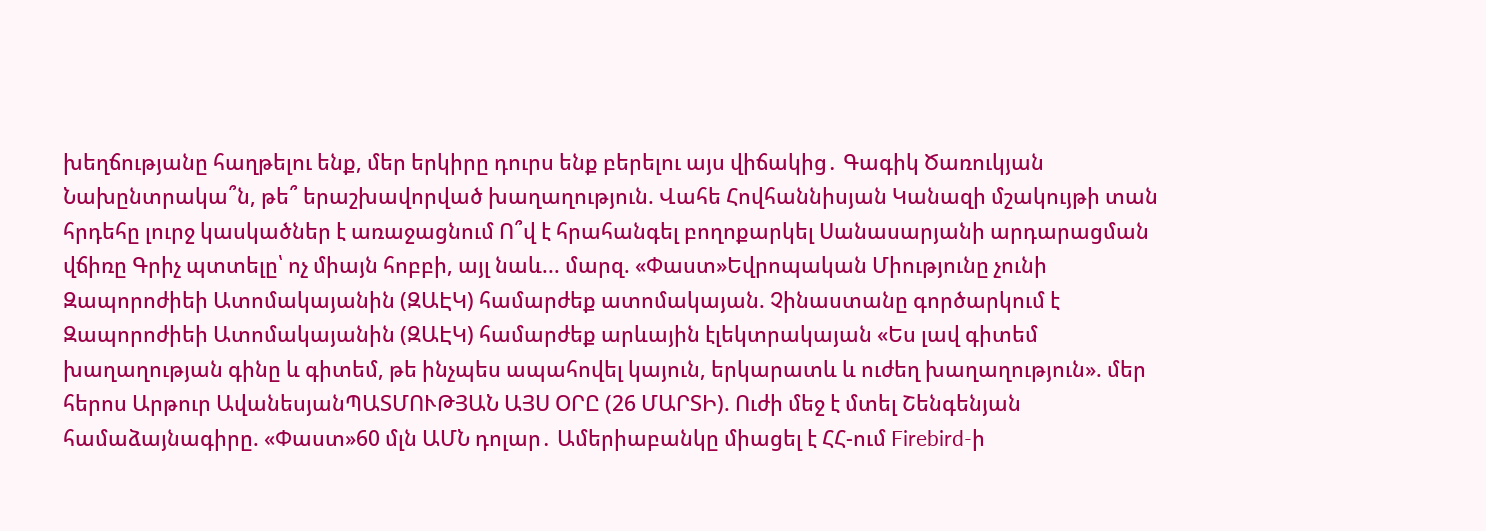խեղճությանը հաղթելու ենք, մեր երկիրը դուրս ենք բերելու այս վիճակից․ Գագիկ Ծառուկյան Նախընտրակա՞ն, թե՞ երաշխավորված խաղաղություն. Վահե Հովհաննիսյան Կանազի մշակույթի տան հրդեհը լուրջ կասկածներ է առաջացնում Ո՞վ է հրահանգել բողոքարկել Սանասարյանի արդարացման վճիռը Գրիչ պտտելը՝ ոչ միայն հոբբի, այլ նաև... մարզ. «Փաստ»Եվրոպական Միությունը չունի Զապորոժիեի Ատոմակայանին (ԶԱԷԿ) համարժեք ատոմակայան. Չինաստանը գործարկում է Զապորոժիեի Ատոմակայանին (ԶԱԷԿ) համարժեք արևային էլեկտրակայան «Ես լավ գիտեմ խաղաղության գինը և գիտեմ, թե ինչպես ապահովել կայուն, երկարատև և ուժեղ խաղաղություն». մեր հերոս Արթուր ԱվանեսյանՊԱՏՄՈՒԹՅԱՆ ԱՅՍ ՕՐԸ (26 ՄԱՐՏԻ). Ուժի մեջ է մտել Շենգենյան համաձայնագիրը. «Փաստ»60 մլն ԱՄՆ դոլար․ Ամերիաբանկը միացել է ՀՀ-ում Firebird-ի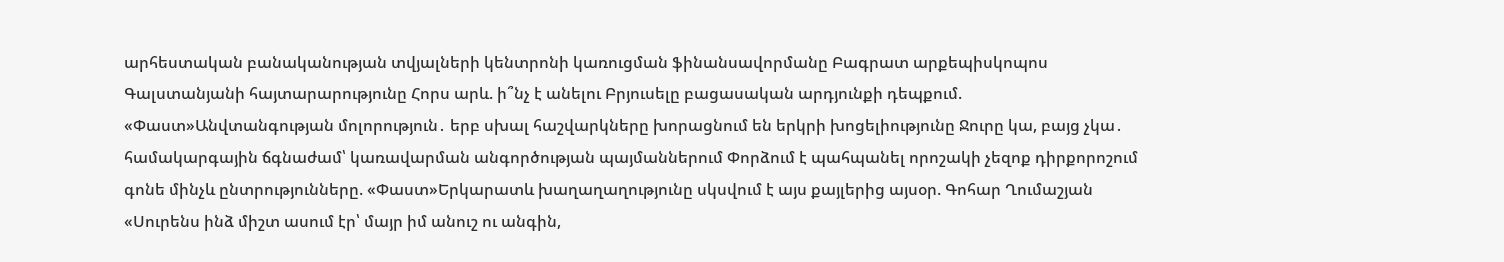արհեստական բանականության տվյալների կենտրոնի կառուցման ֆինանսավորմանը Բագրատ արքեպիսկոպոս Գալստանյանի հայտարարությունը Հորս արև. ի՞նչ է անելու Բրյուսելը բացասական արդյունքի դեպքում. «Փաստ»Անվտանգության մոլորություն․ երբ սխալ հաշվարկները խորացնում են երկրի խոցելիությունը Ջուրը կա, բայց չկա․ համակարգային ճգնաժամ՝ կառավարման անգործության պայմաններում Փորձում է պահպանել որոշակի չեզոք դիրքորոշում գոնե մինչև ընտրությունները. «Փաստ»Երկարատև խաղաղաղությունը սկսվում է այս քայլերից այսօր. Գոհար Ղումաշյան «Սուրենս ինձ միշտ ասում էր՝ մայր իմ անուշ ու անգին,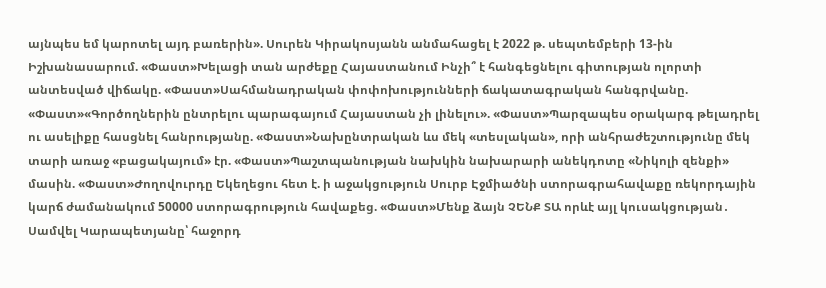այնպես եմ կարոտել այդ բառերին». Սուրեն Կիրակոսյանն անմահացել է 2022 թ. սեպտեմբերի 13-ին Իշխանասարում. «Փաստ»Խելացի տան արժեքը Հայաստանում Ինչի՞ է հանգեցնելու գիտության ոլորտի անտեսված վիճակը. «Փաստ»Սահմանադրական փոփոխությունների ճակատագրական հանգրվանը. «Փաստ»«Գործողներին ընտրելու պարագայում Հայաստան չի լինելու». «Փաստ»Պարզապես օրակարգ թելադրել ու ասելիքը հասցնել հանրությանը. «Փաստ»Նախընտրական ևս մեկ «տեսլական», որի անհրաժեշտությունը մեկ տարի առաջ «բացակայում» էր. «Փաստ»Պաշտպանության նախկին նախարարի անեկդոտը «Նիկոլի զենքի» մասին. «Փաստ»Ժողովուրդը Եկեղեցու հետ է. ի աջակցություն Սուրբ Էջմիածնի ստորագրահավաքը ռեկորդային կարճ ժամանակում 50000 ստորագրություն հավաքեց. «Փաստ»Մենք ձայն ՉԵՆՔ ՏԱ որևէ այլ կուսակցության․ Սամվել Կարապետյանը՝ հաջորդ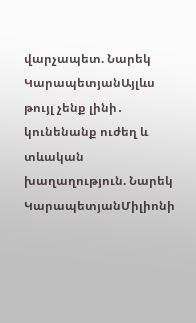վարչապետ. Նարեկ ԿարապետյանԱյլևս թույլ չենք լինի․ կունենանք ուժեղ և տևական խաղաղություն. Նարեկ ԿարապետյանՄիլիոնի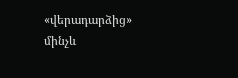«վերադարձից» մինչև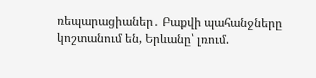ռեպարացիաներ․ Բաքվի պահանջները կոշտանում են, Երևանը՝ լռում.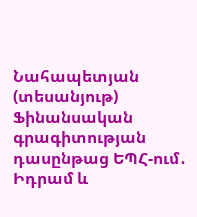Նահապետյան (տեսանյութ) Ֆինանսական գրագիտության դասընթաց ԵՊՀ-ում․ Իդրամ և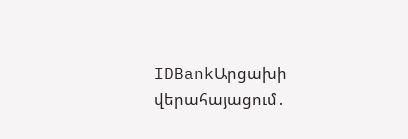IDBankԱրցախի վերահայացում․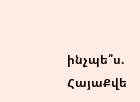ինչպե՞ս. ՀայաՔվե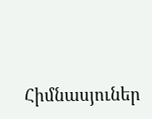Հիմնասյուներ